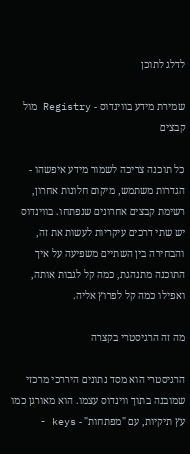לדלג לתוכן

שמירת מידע בווינדוס - Registry מול קבצים

כל תוכנה צריכה לשמור מידע איפשהו - הגדרות משתמש, מיקום חלונות אחרון, רשימת קבצים אחרונים שנפתחו. בווינדוס יש שתי דרכים עיקריות לעשות את זה, והבחירה בין השתיים משפיעה על איך התוכנה מתנהגת, כמה קל לגבות אותה, ואפילו כמה קל לפרוץ אליה.

מה זה הרגיסטרי בקצרה

הרגיסטרי הוא מסד נתונים היררכי מרכזי שמובנה בתוך ווינדוס עצמו. הוא מאורגן כמו עץ תיקיות, עם "מפתחות" - keys -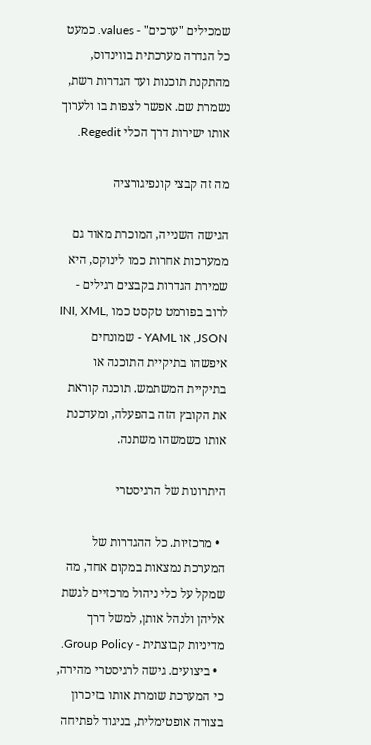שמכילים "ערכים" - values. כמעט כל הגדרה מערכתית בווינדוס, מהתקנת תוכנות ועד הגדרות רשת, נשמרת שם. אפשר לצפות בו ולערוך אותו ישירות דרך הכלי Regedit.

מה זה קבצי קונפיגורציה

הגישה השנייה, המוכרת מאוד גם ממערכות אחרות כמו לינוקס, היא שמירת הגדרות בקבצים רגילים - לרוב בפורמט טקסט כמו INI, XML, JSON, או YAML - שמונחים איפשהו בתיקיית התוכנה או בתיקיית המשתמש. תוכנה קוראת את הקובץ הזה בהפעלה, ומעדכנת אותו כשמשהו משתנה.

היתרונות של הרגיסטרי

  • מרכזיות. כל ההגדרות של המערכת נמצאות במקום אחד, מה שמקל על כלי ניהול מרכזיים לגשת אליהן ולנהל אותן, למשל דרך מדיניות קבוצתית - Group Policy.
  • ביצועים. גישה לרגיסטרי מהירה, כי המערכת שומרת אותו בזיכרון בצורה אופטימלית, בניגוד לפתיחה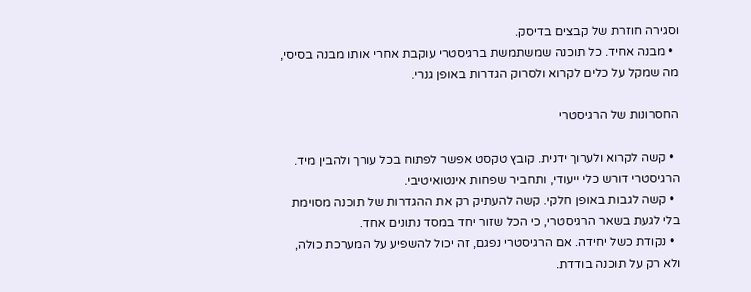וסגירה חוזרת של קבצים בדיסק.
  • מבנה אחיד. כל תוכנה שמשתמשת ברגיסטרי עוקבת אחרי אותו מבנה בסיסי, מה שמקל על כלים לקרוא ולסרוק הגדרות באופן גנרי.

החסרונות של הרגיסטרי

  • קשה לקרוא ולערוך ידנית. קובץ טקסט אפשר לפתוח בכל עורך ולהבין מיד. הרגיסטרי דורש כלי ייעודי, ותחביר שפחות אינטואיטיבי.
  • קשה לגבות באופן חלקי. קשה להעתיק רק את ההגדרות של תוכנה מסוימת בלי לגעת בשאר הרגיסטרי, כי הכל שזור יחד במסד נתונים אחד.
  • נקודת כשל יחידה. אם הרגיסטרי נפגם, זה יכול להשפיע על המערכת כולה, ולא רק על תוכנה בודדת.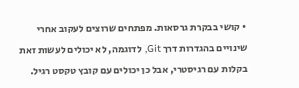• קושי בבקרת גרסאות. מפתחים שרוצים לעקוב אחרי שינויים בהגדרות דרך Git, לדוגמה, לא יכולים לעשות זאת בקלות עם רגיסטרי, אבל כן יכולים עם קובץ טקסט רגיל.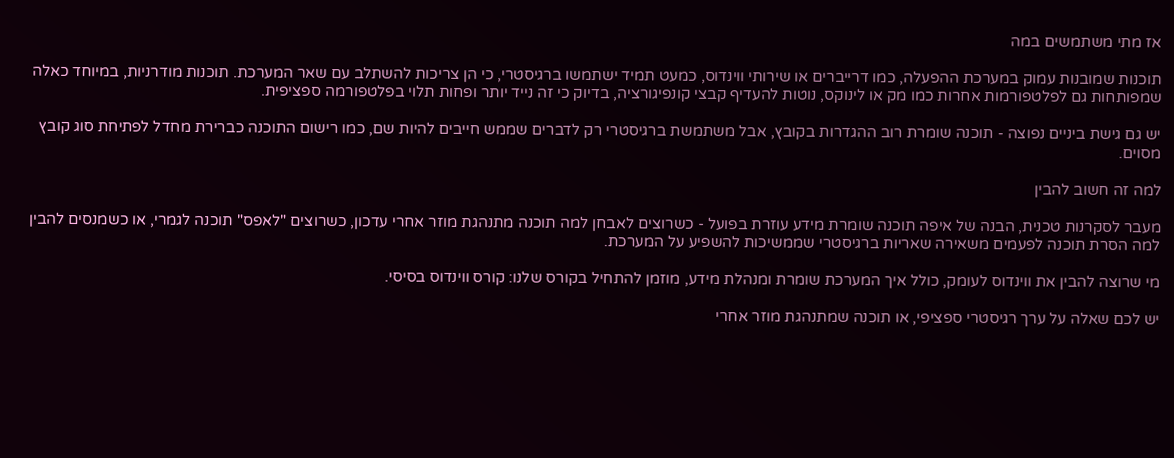אז מתי משתמשים במה

תוכנות שמובנות עמוק במערכת ההפעלה, כמו דרייברים או שירותי ווינדוס, כמעט תמיד ישתמשו ברגיסטרי, כי הן צריכות להשתלב עם שאר המערכת. תוכנות מודרניות, במיוחד כאלה שמפותחות גם לפלטפורמות אחרות כמו מק או לינוקס, נוטות להעדיף קבצי קונפיגורציה, בדיוק כי זה נייד יותר ופחות תלוי בפלטפורמה ספציפית.

יש גם גישת ביניים נפוצה - תוכנה שומרת רוב ההגדרות בקובץ, אבל משתמשת ברגיסטרי רק לדברים שממש חייבים להיות שם, כמו רישום התוכנה כברירת מחדל לפתיחת סוג קובץ מסוים.

למה זה חשוב להבין

מעבר לסקרנות טכנית, הבנה של איפה תוכנה שומרת מידע עוזרת בפועל - כשרוצים לאבחן למה תוכנה מתנהגת מוזר אחרי עדכון, כשרוצים "לאפס" תוכנה לגמרי, או כשמנסים להבין למה הסרת תוכנה לפעמים משאירה שאריות ברגיסטרי שממשיכות להשפיע על המערכת.

מי שרוצה להבין את ווינדוס לעומק, כולל איך המערכת שומרת ומנהלת מידע, מוזמן להתחיל בקורס שלנו: קורס ווינדוס בסיסי.

יש לכם שאלה על ערך רגיסטרי ספציפי, או תוכנה שמתנהגת מוזר אחרי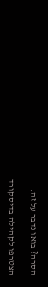הסרה? בואו נדבר על זה.

הצטרפו לקהילה בדיסקורד